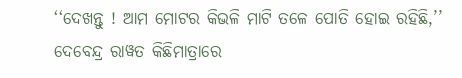‘‘ଦେଖନ୍ତୁ ! ଆମ ମୋଟର କିଭଳି ମାଟି ତଳେ ପୋତି ହୋଇ ରହିଛି,’’ ଦେବେନ୍ଦ୍ର ରାୱତ କିଛିମାତ୍ରାରେ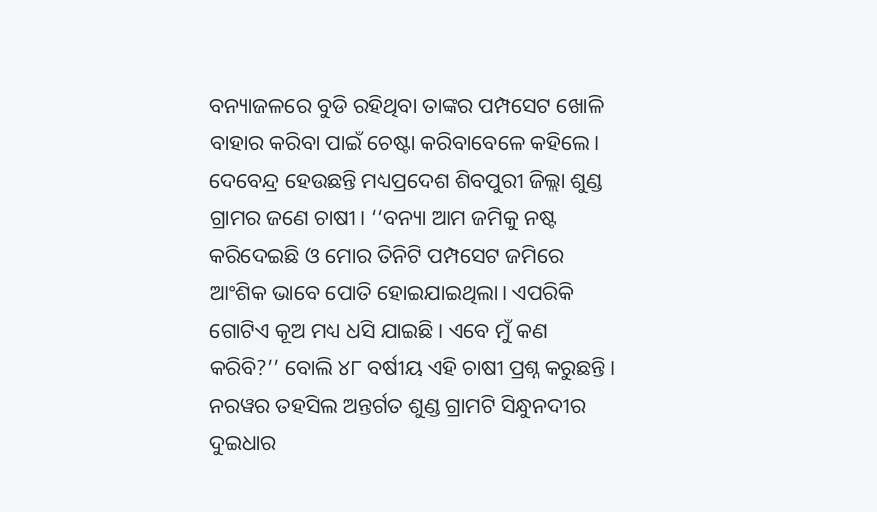ବନ୍ୟାଜଳରେ ବୁଡି ରହିଥିବା ତାଙ୍କର ପମ୍ପସେଟ ଖୋଳି ବାହାର କରିବା ପାଇଁ ଚେଷ୍ଟା କରିବାବେଳେ କହିଲେ। ଦେବେନ୍ଦ୍ର ହେଉଛନ୍ତି ମଧ୍ୟପ୍ରଦେଶ ଶିବପୁରୀ ଜିଲ୍ଲା ଶୁଣ୍ଡ ଗ୍ରାମର ଜଣେ ଚାଷୀ। ‘‘ବନ୍ୟା ଆମ ଜମିକୁ ନଷ୍ଟ କରିଦେଇଛି ଓ ମୋର ତିନିଟି ପମ୍ପସେଟ ଜମିରେ ଆଂଶିକ ଭାବେ ପୋତି ହୋଇଯାଇଥିଲା। ଏପରିକି ଗୋଟିଏ କୂଅ ମଧ୍ୟ ଧସି ଯାଇଛି। ଏବେ ମୁଁ କଣ କରିବି?’’ ବୋଲି ୪୮ ବର୍ଷୀୟ ଏହି ଚାଷୀ ପ୍ରଶ୍ନ କରୁଛନ୍ତି।
ନରୱର ତହସିଲ ଅନ୍ତର୍ଗତ ଶୁଣ୍ଡ ଗ୍ରାମଟି ସିନ୍ଧୁନଦୀର ଦୁଇଧାର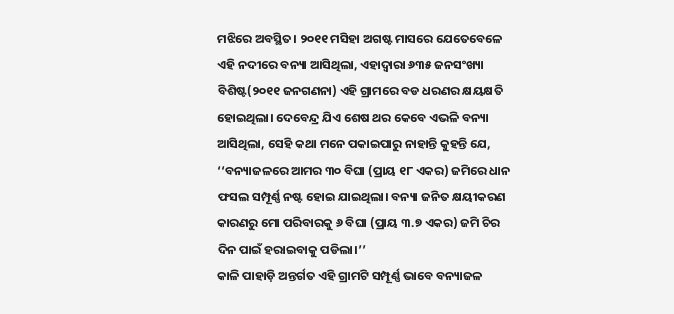ମଝିରେ ଅବସ୍ଥିତ। ୨୦୧୧ ମସିହା ଅଗଷ୍ଟ ମାସରେ ଯେତେବେଳେ ଏହି ନଦୀରେ ବନ୍ୟା ଆସିଥିଲା, ଏହାଦ୍ୱାରା ୬୩୫ ଜନସଂଖ୍ୟା ବିଶିଷ୍ଟ(୨୦୧୧ ଜନଗଣନା) ଏହି ଗ୍ରାମରେ ବଡ ଧରଣର କ୍ଷୟକ୍ଷତି ହୋଇଥିଲା। ଦେବେନ୍ଦ୍ର ଯିଏ ଶେଷ ଥର କେବେ ଏଭଳି ବନ୍ୟା ଆସିଥିଲା, ସେହି କଥା ମନେ ପକାଇପାରୁ ନାହାନ୍ତି କୁହନ୍ତି ଯେ, ‘‘ବନ୍ୟାଜଳରେ ଆମର ୩୦ ବିଘା (ପ୍ରାୟ ୧୮ ଏକର) ଜମିରେ ଧାନ ଫସଲ ସମ୍ପୂର୍ଣ୍ଣ ନଷ୍ଟ ହୋଇ ଯାଇଥିଲା। ବନ୍ୟା ଜନିତ କ୍ଷୟୀକରଣ କାରଣରୁ ମୋ ପରିବାରକୁ ୬ ବିଘା (ପ୍ରାୟ ୩.୭ ଏକର) ଜମି ଚିର ଦିନ ପାଇଁ ହରାଇବାକୁ ପଡିଲା।’’
କାଳି ପାହାଡ଼ି ଅନ୍ତର୍ଗତ ଏହି ଗ୍ରାମଟି ସମ୍ପୂର୍ଣ୍ଣ ଭାବେ ବନ୍ୟାଜଳ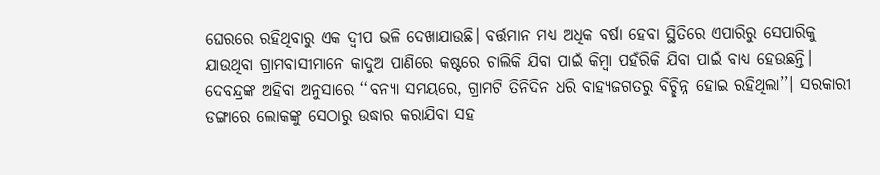ଘେରରେ ରହିଥିବାରୁ ଏକ ଦ୍ୱୀପ ଭଳି ଦେଖାଯାଉଛି। ବର୍ତ୍ତମାନ ମଧ୍ୟ ଅଧିକ ବର୍ଷା ହେବା ସ୍ଥିତିରେ ଏପାରିରୁ ସେପାରିକୁ ଯାଉଥିବା ଗ୍ରାମବାସୀମାନେ କାଦୁଅ ପାଣିରେ କଷ୍ଟରେ ଚାଲିକି ଯିବା ପାଇଁ କିମ୍ବା ପହଁରିକି ଯିବା ପାଇଁ ବାଧ୍ୟ ହେଉଛନ୍ତି।
ଦେବନ୍ଦ୍ରଙ୍କ ଅହିବା ଅନୁସାରେ ‘‘ବନ୍ୟା ସମୟରେ, ଗ୍ରାମଟି ତିନିଦିନ ଧରି ବାହ୍ୟଜଗତରୁ ବିଚ୍ଛିନ୍ନ ହୋଇ ରହିଥିଲା’’। ସରକାରୀ ଡଙ୍ଗାରେ ଲୋକଙ୍କୁ ସେଠାରୁ ଉଦ୍ଧାର କରାଯିବା ସହ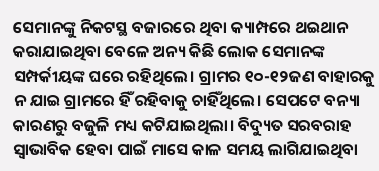ସେମାନଙ୍କୁ ନିକଟସ୍ଥ ବଜାରରେ ଥିବା କ୍ୟାମ୍ପରେ ଥଇଥାନ କରାଯାଇଥିବା ବେଳେ ଅନ୍ୟ କିଛି ଲୋକ ସେମାନଙ୍କ ସମ୍ପର୍କୀୟଙ୍କ ଘରେ ରହିଥିଲେ। ଗ୍ରାମର ୧୦-୧୨ଜଣ ବାହାରକୁ ନ ଯାଇ ଗ୍ରାମରେ ହିଁ ରହିବାକୁ ଚାହିଁଥିଲେ। ସେପଟେ ବନ୍ୟା କାରଣରୁ ବଜୁଳି ମଧ୍ୟ କଟିଯାଇଥିଲା। ବିଦ୍ୟୁତ ସରବରାହ ସ୍ୱାଭାବିକ ହେବା ପାଇଁ ମାସେ କାଳ ସମୟ ଲାଗିଯାଇଥିବା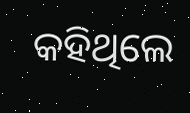କହିଥିଲେ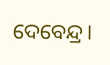ଦେବେନ୍ଦ୍ର।